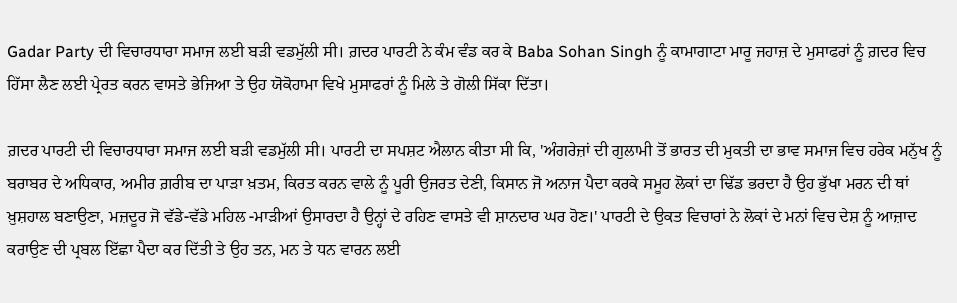Gadar Party ਦੀ ਵਿਚਾਰਧਾਰਾ ਸਮਾਜ ਲਈ ਬੜੀ ਵਡਮੁੱਲੀ ਸੀ। ਗ਼ਦਰ ਪਾਰਟੀ ਨੇ ਕੰਮ ਵੰਡ ਕਰ ਕੇ Baba Sohan Singh ਨੂੰ ਕਾਮਾਗਾਟਾ ਮਾਰੂ ਜਹਾਜ਼ ਦੇ ਮੁਸਾਫਰਾਂ ਨੂੰ ਗ਼ਦਰ ਵਿਚ ਹਿੱਸਾ ਲੈਣ ਲਈ ਪ੍ਰੇਰਤ ਕਰਨ ਵਾਸਤੇ ਭੇਜਿਆ ਤੇ ਉਹ ਯੋਕੋਹਾਮਾ ਵਿਖੇ ਮੁਸਾਫਰਾਂ ਨੂੰ ਮਿਲੇ ਤੇ ਗੋਲੀ ਸਿੱਕਾ ਦਿੱਤਾ।

ਗ਼ਦਰ ਪਾਰਟੀ ਦੀ ਵਿਚਾਰਧਾਰਾ ਸਮਾਜ ਲਈ ਬੜੀ ਵਡਮੁੱਲੀ ਸੀ। ਪਾਰਟੀ ਦਾ ਸਪਸ਼ਟ ਐਲਾਨ ਕੀਤਾ ਸੀ ਕਿ, 'ਅੰਗਰੇਜ਼ਾਂ ਦੀ ਗੁਲਾਮੀ ਤੋਂ ਭਾਰਤ ਦੀ ਮੁਕਤੀ ਦਾ ਭਾਵ ਸਮਾਜ ਵਿਚ ਹਰੇਕ ਮਨੁੱਖ ਨੂੰ ਬਰਾਬਰ ਦੇ ਅਧਿਕਾਰ, ਅਮੀਰ ਗ਼ਰੀਬ ਦਾ ਪਾੜਾ ਖ਼ਤਮ, ਕਿਰਤ ਕਰਨ ਵਾਲੇ ਨੂੰ ਪੂਰੀ ਉਜਰਤ ਦੇਣੀ, ਕਿਸਾਨ ਜੋ ਅਨਾਜ ਪੈਦਾ ਕਰਕੇ ਸਮੂਹ ਲੋਕਾਂ ਦਾ ਢਿੱਡ ਭਰਦਾ ਹੈ ਉਹ ਭੁੱਖਾ ਮਰਨ ਦੀ ਥਾਂ ਖ਼ੁਸ਼ਹਾਲ ਬਣਾਉਣਾ, ਮਜ਼ਦੂਰ ਜੋ ਵੱਡੇ-ਵੱਡੇ ਮਹਿਲ -ਮਾੜੀਆਂ ਉਸਾਰਦਾ ਹੈ ਉਨ੍ਹਾਂ ਦੇ ਰਹਿਣ ਵਾਸਤੇ ਵੀ ਸ਼ਾਨਦਾਰ ਘਰ ਹੋਣ।' ਪਾਰਟੀ ਦੇ ਉਕਤ ਵਿਚਾਰਾਂ ਨੇ ਲੋਕਾਂ ਦੇ ਮਨਾਂ ਵਿਚ ਦੇਸ਼ ਨੂੰ ਆਜ਼ਾਦ ਕਰਾਉਣ ਦੀ ਪ੍ਰਬਲ ਇੱਛਾ ਪੈਦਾ ਕਰ ਦਿੱਤੀ ਤੇ ਉਹ ਤਨ, ਮਨ ਤੇ ਧਨ ਵਾਰਨ ਲਈ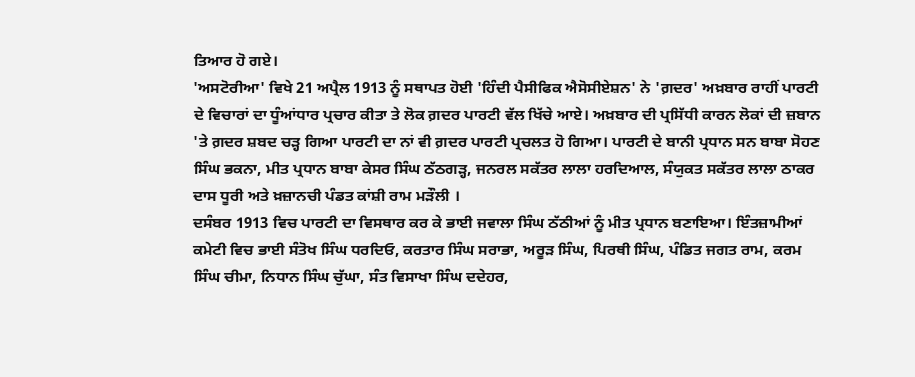ਤਿਆਰ ਹੋ ਗਏ।
'ਅਸਟੋਰੀਆ' ਵਿਖੇ 21 ਅਪ੍ਰੈਲ 1913 ਨੂੰ ਸਥਾਪਤ ਹੋਈ 'ਹਿੰਦੀ ਪੈਸੀਫਿਕ ਐਸੋਸੀਏਸ਼ਨ' ਨੇ 'ਗ਼ਦਰ' ਅਖ਼ਬਾਰ ਰਾਹੀਂ ਪਾਰਟੀ ਦੇ ਵਿਚਾਰਾਂ ਦਾ ਧੂੰਆਂਧਾਰ ਪ੍ਰਚਾਰ ਕੀਤਾ ਤੇ ਲੋਕ ਗ਼ਦਰ ਪਾਰਟੀ ਵੱਲ ਖਿੱਚੇ ਆਏ। ਅਖ਼ਬਾਰ ਦੀ ਪ੍ਰਸਿੱਧੀ ਕਾਰਨ ਲੋਕਾਂ ਦੀ ਜ਼ਬਾਨ 'ਤੇ ਗ਼ਦਰ ਸ਼ਬਦ ਚੜ੍ਹ ਗਿਆ ਪਾਰਟੀ ਦਾ ਨਾਂ ਵੀ ਗ਼ਦਰ ਪਾਰਟੀ ਪ੍ਰਚਲਤ ਹੋ ਗਿਆ। ਪਾਰਟੀ ਦੇ ਬਾਨੀ ਪ੍ਰਧਾਨ ਸਨ ਬਾਬਾ ਸੋਹਣ ਸਿੰਘ ਭਕਨਾ, ਮੀਤ ਪ੍ਰਧਾਨ ਬਾਬਾ ਕੇਸਰ ਸਿੰਘ ਠੱਠਗੜ੍ਹ, ਜਨਰਲ ਸਕੱਤਰ ਲਾਲਾ ਹਰਦਿਆਲ, ਸੰਯੁਕਤ ਸਕੱਤਰ ਲਾਲਾ ਠਾਕਰ ਦਾਸ ਧੂਰੀ ਅਤੇ ਖ਼ਜ਼ਾਨਚੀ ਪੰਡਤ ਕਾਂਸ਼ੀ ਰਾਮ ਮੜੌਲੀ ।
ਦਸੰਬਰ 1913 ਵਿਚ ਪਾਰਟੀ ਦਾ ਵਿਸਥਾਰ ਕਰ ਕੇ ਭਾਈ ਜਵਾਲਾ ਸਿੰਘ ਠੱਠੀਆਂ ਨੂੰ ਮੀਤ ਪ੍ਰਧਾਨ ਬਣਾਇਆ। ਇੰਤਜ਼ਾਮੀਆਂ ਕਮੇਟੀ ਵਿਚ ਭਾਈ ਸੰਤੋਖ ਸਿੰਘ ਧਰਦਿਓ, ਕਰਤਾਰ ਸਿੰਘ ਸਰਾਭਾ, ਅਰੂੜ ਸਿੰਘ, ਪਿਰਥੀ ਸਿੰਘ, ਪੰਡਿਤ ਜਗਤ ਰਾਮ, ਕਰਮ ਸਿੰਘ ਚੀਮਾ, ਨਿਧਾਨ ਸਿੰਘ ਚੁੱਘਾ, ਸੰਤ ਵਿਸਾਖਾ ਸਿੰਘ ਦਦੇਹਰ,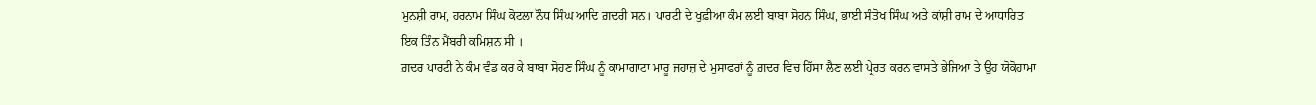ਮੁਨਸ਼ੀ ਰਾਮ, ਹਰਨਾਮ ਸਿੰਘ ਕੋਟਲਾ ਨੌਧ ਸਿੰਘ ਆਦਿ ਗ਼ਦਰੀ ਸਨ। ਪਾਰਟੀ ਦੇ ਖੁਫ਼ੀਆ ਕੰਮ ਲਈ ਬਾਬਾ ਸੋਹਨ ਸਿੰਘ, ਭਾਈ ਸੰਤੋਖ ਸਿੰਘ ਅਤੇ ਕਾਂਸ਼ੀ ਰਾਮ ਦੇ ਆਧਾਰਿਤ ਇਕ ਤਿੰਨ ਮੈਂਬਰੀ ਕਮਿਸ਼ਨ ਸੀ ।
ਗ਼ਦਰ ਪਾਰਟੀ ਨੇ ਕੰਮ ਵੰਡ ਕਰ ਕੇ ਬਾਬਾ ਸੋਹਣ ਸਿੰਘ ਨੂੰ ਕਾਮਾਗਾਟਾ ਮਾਰੂ ਜਹਾਜ਼ ਦੇ ਮੁਸਾਫਰਾਂ ਨੂੰ ਗ਼ਦਰ ਵਿਚ ਹਿੱਸਾ ਲੈਣ ਲਈ ਪ੍ਰੇਰਤ ਕਰਨ ਵਾਸਤੇ ਭੇਜਿਆ ਤੇ ਉਹ ਯੋਕੋਹਾਮਾ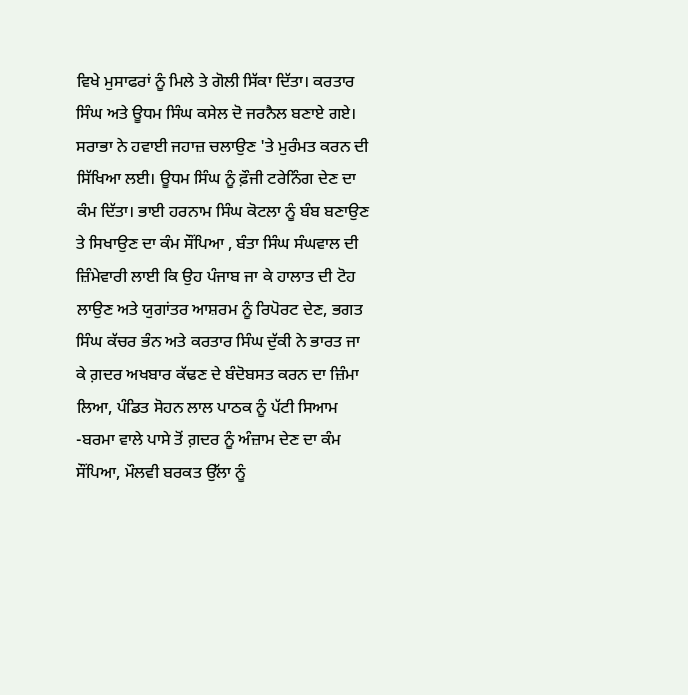ਵਿਖੇ ਮੁਸਾਫਰਾਂ ਨੂੰ ਮਿਲੇ ਤੇ ਗੋਲੀ ਸਿੱਕਾ ਦਿੱਤਾ। ਕਰਤਾਰ ਸਿੰਘ ਅਤੇ ਊਧਮ ਸਿੰਘ ਕਸੇਲ ਦੋ ਜਰਨੈਲ ਬਣਾਏ ਗਏ। ਸਰਾਭਾ ਨੇ ਹਵਾਈ ਜਹਾਜ਼ ਚਲਾਉਣ 'ਤੇ ਮੁਰੰਮਤ ਕਰਨ ਦੀ ਸਿੱਖਿਆ ਲਈ। ਊਧਮ ਸਿੰਘ ਨੂੰ ਫ਼ੌਜੀ ਟਰੇਨਿੰਗ ਦੇਣ ਦਾ ਕੰਮ ਦਿੱਤਾ। ਭਾਈ ਹਰਨਾਮ ਸਿੰਘ ਕੋਟਲਾ ਨੂੰ ਬੰਬ ਬਣਾਉਣ ਤੇ ਸਿਖਾਉਣ ਦਾ ਕੰਮ ਸੌਂਪਿਆ , ਬੰਤਾ ਸਿੰਘ ਸੰਘਵਾਲ ਦੀ ਜ਼ਿੰਮੇਵਾਰੀ ਲਾਈ ਕਿ ਉਹ ਪੰਜਾਬ ਜਾ ਕੇ ਹਾਲਾਤ ਦੀ ਟੋਹ ਲਾਉਣ ਅਤੇ ਯੁਗਾਂਤਰ ਆਸ਼ਰਮ ਨੂੰ ਰਿਪੋਰਟ ਦੇਣ, ਭਗਤ ਸਿੰਘ ਕੱਚਰ ਭੰਨ ਅਤੇ ਕਰਤਾਰ ਸਿੰਘ ਦੁੱਕੀ ਨੇ ਭਾਰਤ ਜਾ ਕੇ ਗ਼ਦਰ ਅਖਬਾਰ ਕੱਢਣ ਦੇ ਬੰਦੋਬਸਤ ਕਰਨ ਦਾ ਜ਼ਿੰਮਾ ਲਿਆ, ਪੰਡਿਤ ਸੋਹਨ ਲਾਲ ਪਾਠਕ ਨੂੰ ਪੱਟੀ ਸਿਆਮ -ਬਰਮਾ ਵਾਲੇ ਪਾਸੇ ਤੋਂ ਗ਼ਦਰ ਨੂੰ ਅੰਜ਼ਾਮ ਦੇਣ ਦਾ ਕੰਮ ਸੌਂਪਿਆ, ਮੌਲਵੀ ਬਰਕਤ ਉੱਲਾ ਨੂੰ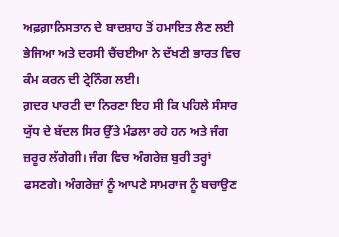ਅਫ਼ਗ਼ਾਨਿਸਤਾਨ ਦੇ ਬਾਦਸ਼ਾਹ ਤੋਂ ਹਮਾਇਤ ਲੈਣ ਲਈ ਭੇਜਿਆ ਅਤੇ ਦਰਸੀ ਚੈਂਚਈਆ ਨੇ ਦੱਖਣੀ ਭਾਰਤ ਵਿਚ ਕੰਮ ਕਰਨ ਦੀ ਟ੍ਰੇਨਿੰਗ ਲਈ।
ਗ਼ਦਰ ਪਾਰਟੀ ਦਾ ਨਿਰਣਾ ਇਹ ਸੀ ਕਿ ਪਹਿਲੇ ਸੰਸਾਰ ਯੁੱਧ ਦੇ ਬੱਦਲ ਸਿਰ ਉੱਤੇ ਮੰਡਲਾ ਰਹੇ ਹਨ ਅਤੇ ਜੰਗ ਜ਼ਰੂਰ ਲੱਗੇਗੀ। ਜੰਗ ਵਿਚ ਅੰਗਰੇਜ਼ ਬੁਰੀ ਤਰ੍ਹਾਂ ਫਸਣਗੇ। ਅੰਗਰੇਜ਼ਾਂ ਨੂੰ ਆਪਣੇ ਸਾਮਰਾਜ ਨੂੰ ਬਚਾਉਣ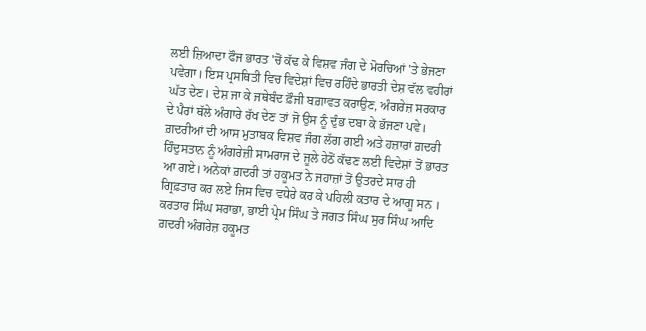ਲਈ ਜ਼ਿਆਦਾ ਫੌਜ ਭਾਰਤ 'ਚੋਂ ਕੱਢ ਕੇ ਵਿਸ਼ਵ ਜੰਗ ਦੇ ਮੋਰਚਿਆਂ 'ਤੇ ਭੇਜਣਾ ਪਵੇਗਾ। ਇਸ ਪ੍ਰਸਥਿਤੀ ਵਿਚ ਵਿਦੇਸ਼ਾਂ ਵਿਚ ਰਹਿੰਦੇ ਭਾਰਤੀ ਦੇਸ਼ ਵੱਲ ਵਹੀਰਾਂ ਘੱਤ ਦੇਣ। ਦੇਸ਼ ਜਾ ਕੇ ਜਥੇਬੰਦ ਫ਼ੌਜੀ ਬਗ਼ਾਵਤ ਕਰਾਉਣ, ਅੰਗਰੇਜ਼ ਸਰਕਾਰ ਦੇ ਪੈਰਾਂ ਥੱਲੇ ਅੰਗਾਰੇ ਰੱਖ ਦੇਣ ਤਾਂ ਜੋ ਉਸ ਨੂੰ ਦੁੰਭ ਦਬਾ ਕੇ ਭੱਜਣਾ ਪਵੇ। ਗ਼ਦਰੀਆਂ ਦੀ ਆਸ ਮੁਤਾਬਕ ਵਿਸ਼ਵ ਜੰਗ ਲੱਗ ਗਈ ਅਤੇ ਹਜ਼ਾਰਾਂ ਗ਼ਦਰੀ ਹਿੰਦੁਸਤਾਨ ਨੂੰ ਅੰਗਰੇਜ਼ੀ ਸਾਮਰਾਜ ਦੇ ਜੂਲੇ ਹੇਠੋਂ ਕੱਢਣ ਲਈ ਵਿਦੇਸ਼ਾਂ ਤੋਂ ਭਾਰਤ ਆ ਗਏ। ਅਨੇਕਾਂ ਗ਼ਦਰੀ ਤਾਂ ਹਕੂਮਤ ਨੇ ਜਹਾਜ਼ਾਂ ਤੋਂ ਉਤਰਦੇ ਸਾਰ ਹੀ ਗ੍ਰਿਫ਼ਤਾਰ ਕਰ ਲਏ ਜਿਸ ਵਿਚ ਵਧੇਰੇ ਕਰ ਕੇ ਪਹਿਲੀ ਕਤਾਰ ਦੇ ਆਗੂ ਸਨ ।
ਕਰਤਾਰ ਸਿੰਘ ਸਰਾਭਾ, ਭਾਈ ਪ੍ਰੇਮ ਸਿੰਘ ਤੇ ਜਗਤ ਸਿੰਘ ਸੁਰ ਸਿੰਘ ਆਦਿ ਗ਼ਦਰੀ ਅੰਗਰੇਜ਼ ਹਕੂਮਤ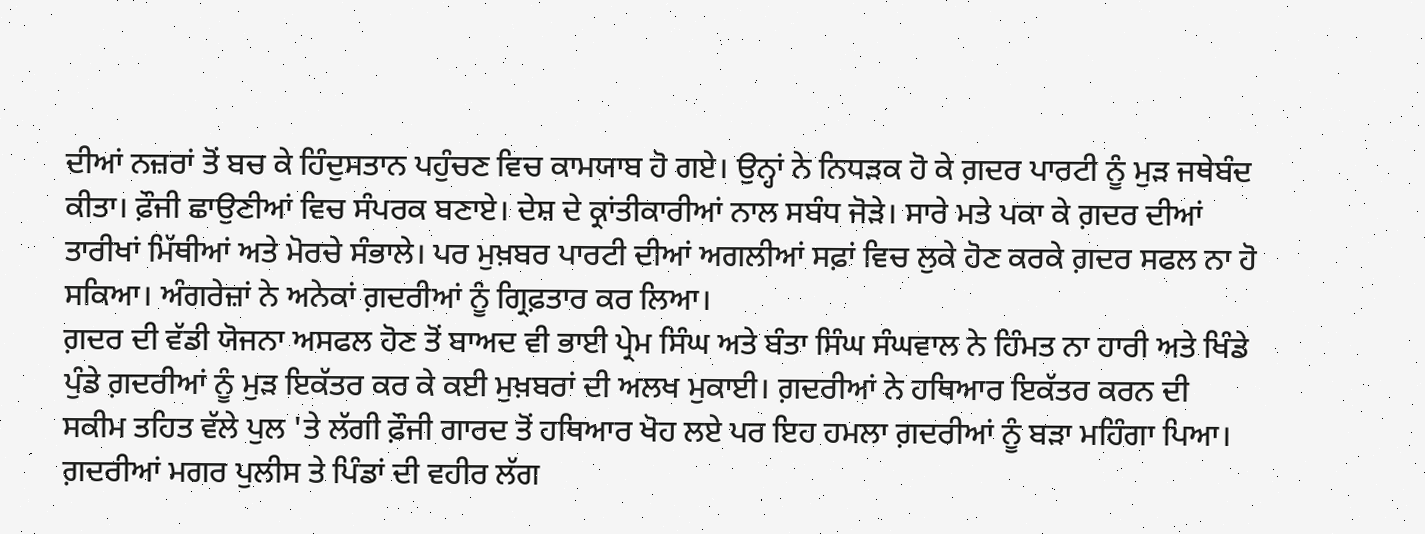ਦੀਆਂ ਨਜ਼ਰਾਂ ਤੋਂ ਬਚ ਕੇ ਹਿੰਦੁਸਤਾਨ ਪਹੁੰਚਣ ਵਿਚ ਕਾਮਯਾਬ ਹੋ ਗਏ। ਉਨ੍ਹਾਂ ਨੇ ਨਿਧੜਕ ਹੋ ਕੇ ਗ਼ਦਰ ਪਾਰਟੀ ਨੂੰ ਮੁੜ ਜਥੇਬੰਦ ਕੀਤਾ। ਫ਼ੌਜੀ ਛਾਉਣੀਆਂ ਵਿਚ ਸੰਪਰਕ ਬਣਾਏ। ਦੇਸ਼ ਦੇ ਕ੍ਰਾਂਤੀਕਾਰੀਆਂ ਨਾਲ ਸਬੰਧ ਜੋੜੇ। ਸਾਰੇ ਮਤੇ ਪਕਾ ਕੇ ਗ਼ਦਰ ਦੀਆਂ ਤਾਰੀਖਾਂ ਮਿੱਥੀਆਂ ਅਤੇ ਮੋਰਚੇ ਸੰਭਾਲੇ। ਪਰ ਮੁਖ਼ਬਰ ਪਾਰਟੀ ਦੀਆਂ ਅਗਲੀਆਂ ਸਫ਼ਾਂ ਵਿਚ ਲੁਕੇ ਹੋਣ ਕਰਕੇ ਗ਼ਦਰ ਸਫਲ ਨਾ ਹੋ ਸਕਿਆ। ਅੰਗਰੇਜ਼ਾਂ ਨੇ ਅਨੇਕਾਂ ਗ਼ਦਰੀਆਂ ਨੂੰ ਗ੍ਰਿਫ਼ਤਾਰ ਕਰ ਲਿਆ।
ਗ਼ਦਰ ਦੀ ਵੱਡੀ ਯੋਜਨਾ ਅਸਫਲ ਹੋਣ ਤੋਂ ਬਾਅਦ ਵੀ ਭਾਈ ਪ੍ਰੇਮ ਸਿੰਘ ਅਤੇ ਬੰਤਾ ਸਿੰਘ ਸੰਘਵਾਲ ਨੇ ਹਿੰਮਤ ਨਾ ਹਾਰੀ ਅਤੇ ਖਿੰਡੇ ਪੁੰਡੇ ਗ਼ਦਰੀਆਂ ਨੂੰ ਮੁੜ ਇਕੱਤਰ ਕਰ ਕੇ ਕਈ ਮੁਖ਼ਬਰਾਂ ਦੀ ਅਲਖ ਮੁਕਾਈ। ਗ਼ਦਰੀਆਂ ਨੇ ਹਥਿਆਰ ਇਕੱਤਰ ਕਰਨ ਦੀ ਸਕੀਮ ਤਹਿਤ ਵੱਲੇ ਪੁਲ 'ਤੇ ਲੱਗੀ ਫ਼ੌਜੀ ਗਾਰਦ ਤੋਂ ਹਥਿਆਰ ਖੋਹ ਲਏ ਪਰ ਇਹ ਹਮਲਾ ਗ਼ਦਰੀਆਂ ਨੂੰ ਬੜਾ ਮਹਿੰਗਾ ਪਿਆ। ਗ਼ਦਰੀਆਂ ਮਗਰ ਪੁਲੀਸ ਤੇ ਪਿੰਡਾਂ ਦੀ ਵਹੀਰ ਲੱਗ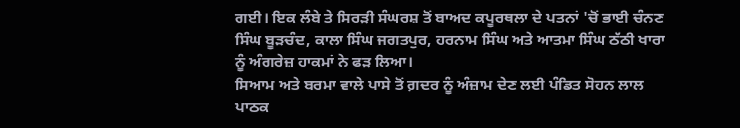ਗਈ। ਇਕ ਲੰਬੇ ਤੇ ਸਿਰੜੀ ਸੰਘਰਸ਼ ਤੋਂ ਬਾਅਦ ਕਪੂਰਥਲਾ ਦੇ ਪਤਨਾਂ 'ਚੋਂ ਭਾਈ ਚੰਨਣ ਸਿੰਘ ਬੂੜਚੰਦ, ਕਾਲਾ ਸਿੰਘ ਜਗਤਪੁਰ, ਹਰਨਾਮ ਸਿੰਘ ਅਤੇ ਆਤਮਾ ਸਿੰਘ ਠੱਠੀ ਖਾਰਾ ਨੂੰ ਅੰਗਰੇਜ਼ ਹਾਕਮਾਂ ਨੇ ਫੜ ਲਿਆ।
ਸਿਆਮ ਅਤੇ ਬਰਮਾ ਵਾਲੇ ਪਾਸੇ ਤੋਂ ਗ਼ਦਰ ਨੂੰ ਅੰਜ਼ਾਮ ਦੇਣ ਲਈ ਪੰਡਿਤ ਸੋਹਨ ਲਾਲ ਪਾਠਕ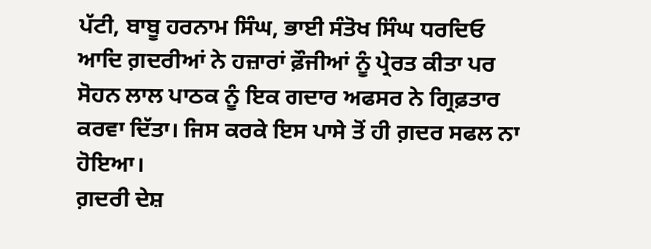ਪੱਟੀ, ਬਾਬੂ ਹਰਨਾਮ ਸਿੰਘ, ਭਾਈ ਸੰਤੋਖ ਸਿੰਘ ਧਰਦਿਓ ਆਦਿ ਗ਼ਦਰੀਆਂ ਨੇ ਹਜ਼ਾਰਾਂ ਫ਼ੌਜੀਆਂ ਨੂੰ ਪ੍ਰੇਰਤ ਕੀਤਾ ਪਰ ਸੋਹਨ ਲਾਲ ਪਾਠਕ ਨੂੰ ਇਕ ਗਦਾਰ ਅਫਸਰ ਨੇ ਗ੍ਰਿਫ਼ਤਾਰ ਕਰਵਾ ਦਿੱਤਾ। ਜਿਸ ਕਰਕੇ ਇਸ ਪਾਸੇ ਤੋਂ ਹੀ ਗ਼ਦਰ ਸਫਲ ਨਾ ਹੋਇਆ।
ਗ਼ਦਰੀ ਦੇਸ਼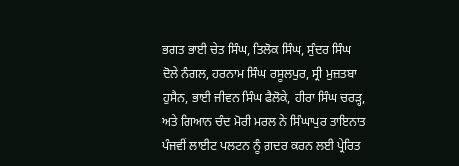ਭਗਤ ਭਾਈ ਚੇਤ ਸਿੰਘ, ਤਿਲੋਕ ਸਿੰਘ, ਸੁੰਦਰ ਸਿੰਘ ਦੋਲੇ ਨੰਗਲ, ਹਰਨਾਮ ਸਿੰਘ ਰਸੂਲਪੁਰ, ਸ੍ਰੀ ਮੁਜ਼ਤਬਾ ਹੁਸੈਨ, ਭਾਈ ਜੀਵਨ ਸਿੰਘ ਫੈਲੋਕੇ, ਹੀਰਾ ਸਿੰਘ ਚਰੜ੍ਹ, ਅਤੇ ਗਿਆਨ ਚੰਦ ਮੋਰੀ ਮਰਲ ਨੇ ਸਿੰਘਾਪੁਰ ਤਾਇਨਾਤ ਪੰਜਵੀਂ ਲਾਈਟ ਪਲਟਨ ਨੂੰ ਗ਼ਦਰ ਕਰਨ ਲਈ ਪ੍ਰੇਰਿਤ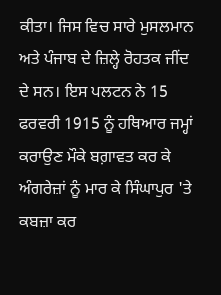ਕੀਤਾ। ਜਿਸ ਵਿਚ ਸਾਰੇ ਮੁਸਲਮਾਨ ਅਤੇ ਪੰਜਾਬ ਦੇ ਜ਼ਿਲ੍ਹੇ ਰੋਹਤਕ ਜੀਂਦ ਦੇ ਸਨ। ਇਸ ਪਲਟਨ ਨੇ 15 ਫਰਵਰੀ 1915 ਨੂੰ ਹਥਿਆਰ ਜਮ੍ਹਾਂ ਕਰਾਉਣ ਮੌਕੇ ਬਗ਼ਾਵਤ ਕਰ ਕੇ ਅੰਗਰੇਜ਼ਾਂ ਨੂੰ ਮਾਰ ਕੇ ਸਿੰਘਾਪੁਰ 'ਤੇ ਕਬਜ਼ਾ ਕਰ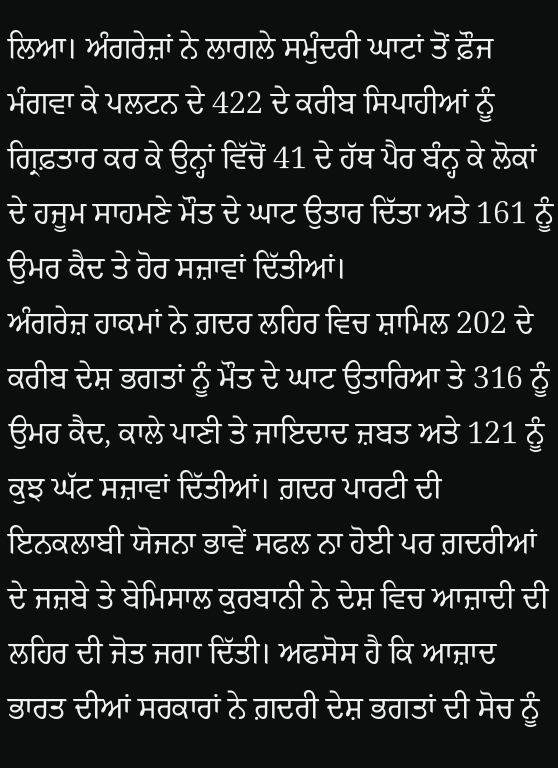ਲਿਆ। ਅੰਗਰੇਜ਼ਾਂ ਨੇ ਲਾਗਲੇ ਸਮੁੰਦਰੀ ਘਾਟਾਂ ਤੋਂ ਫ਼ੌਜ ਮੰਗਵਾ ਕੇ ਪਲਟਨ ਦੇ 422 ਦੇ ਕਰੀਬ ਸਿਪਾਹੀਆਂ ਨੂੰ ਗ੍ਰਿਫ਼ਤਾਰ ਕਰ ਕੇ ਉਨ੍ਹਾਂ ਵਿੱਚੋਂ 41 ਦੇ ਹੱਥ ਪੈਰ ਬੰਨ੍ਹ ਕੇ ਲੋਕਾਂ ਦੇ ਹਜੂਮ ਸਾਹਮਣੇ ਮੌਤ ਦੇ ਘਾਟ ਉਤਾਰ ਦਿੱਤਾ ਅਤੇ 161 ਨੂੰ ਉਮਰ ਕੈਦ ਤੇ ਹੋਰ ਸਜ਼ਾਵਾਂ ਦਿੱਤੀਆਂ।
ਅੰਗਰੇਜ਼ ਹਾਕਮਾਂ ਨੇ ਗ਼ਦਰ ਲਹਿਰ ਵਿਚ ਸ਼ਾਮਿਲ 202 ਦੇ ਕਰੀਬ ਦੇਸ਼ ਭਗਤਾਂ ਨੂੰ ਮੌਤ ਦੇ ਘਾਟ ਉਤਾਰਿਆ ਤੇ 316 ਨੂੰ ਉਮਰ ਕੈਦ, ਕਾਲੇ ਪਾਣੀ ਤੇ ਜਾਇਦਾਦ ਜ਼ਬਤ ਅਤੇ 121 ਨੂੰ ਕੁਝ ਘੱਟ ਸਜ਼ਾਵਾਂ ਦਿੱਤੀਆਂ। ਗ਼ਦਰ ਪਾਰਟੀ ਦੀ ਇਨਕਲਾਬੀ ਯੋਜਨਾ ਭਾਵੇਂ ਸਫਲ ਨਾ ਹੋਈ ਪਰ ਗ਼ਦਰੀਆਂ ਦੇ ਜਜ਼ਬੇ ਤੇ ਬੇਮਿਸਾਲ ਕੁਰਬਾਨੀ ਨੇ ਦੇਸ਼ ਵਿਚ ਆਜ਼ਾਦੀ ਦੀ ਲਹਿਰ ਦੀ ਜੋਤ ਜਗਾ ਦਿੱਤੀ। ਅਫਸੋਸ ਹੈ ਕਿ ਆਜ਼ਾਦ ਭਾਰਤ ਦੀਆਂ ਸਰਕਾਰਾਂ ਨੇ ਗ਼ਦਰੀ ਦੇਸ਼ ਭਗਤਾਂ ਦੀ ਸੋਚ ਨੂੰ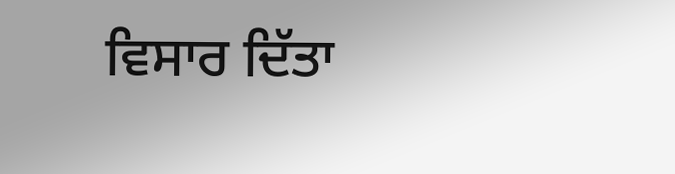ਵਿਸਾਰ ਦਿੱਤਾ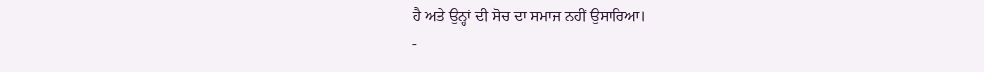ਹੈ ਅਤੇ ਉਨ੍ਹਾਂ ਦੀ ਸੋਚ ਦਾ ਸਮਾਜ ਨਹੀਂ ਉਸਾਰਿਆ।
-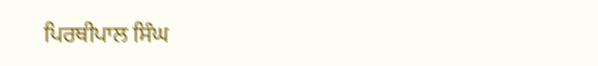ਪਿਰਥੀਪਾਲ ਸਿੰਘ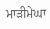ਮਾੜੀਮੇਘਾ